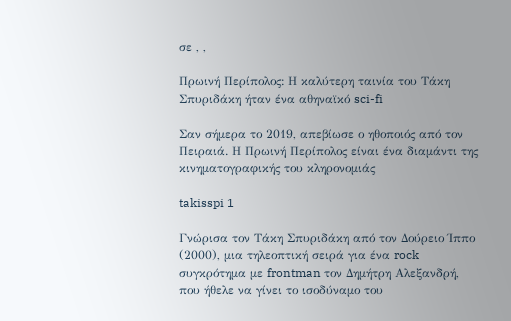σε , ,

Πρωινή Περίπολος: Η καλύτερη ταινία του Τάκη Σπυριδάκη ήταν ένα αθηναϊκό sci-fi

Σαν σήμερα το 2019, απεβίωσε ο ηθοποιός από τον Πειραιά. Η Πρωινή Περίπολος είναι ένα διαμάντι της κινηματογραφικής του κληρονομιάς

takisspi 1

Γνώρισα τον Τάκη Σπυριδάκη από τον Δούρειο Ίππο (2000), μια τηλεοπτική σειρά για ένα rock συγκρότημα με frontman τον Δημήτρη Αλεξανδρή, που ήθελε να γίνει το ισοδύναμο του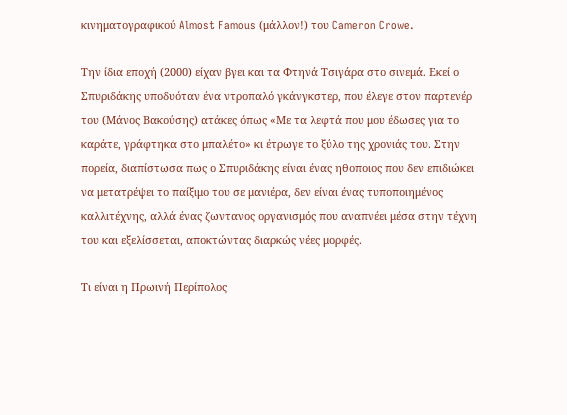κινηματογραφικού Almost Famous (μάλλον!) του Cameron Crowe.

Την ίδια εποχή (2000) είχαν βγει και τα Φτηνά Τσιγάρα στο σινεμά. Εκεί ο Σπυριδάκης υποδυόταν ένα ντροπαλό γκάνγκστερ, που έλεγε στον παρτενέρ του (Μάνος Βακούσης) ατάκες όπως «Με τα λεφτά που μου έδωσες για το καράτε, γράφτηκα στο μπαλέτο» κι έτρωγε το ξύλο της χρονιάς του. Στην πορεία, διαπίστωσα πως ο Σπυριδάκης είναι ένας ηθοποιος που δεν επιδιώκει να μετατρέψει το παίξιμο του σε μανιέρα, δεν είναι ένας τυποποιημένος καλλιτέχνης, αλλά ένας ζωντανος οργανισμός που αναπνέει μέσα στην τέχνη του και εξελίσσεται, αποκτώντας διαρκώς νέες μορφές.

Τι είναι η Πρωινή Περίπολος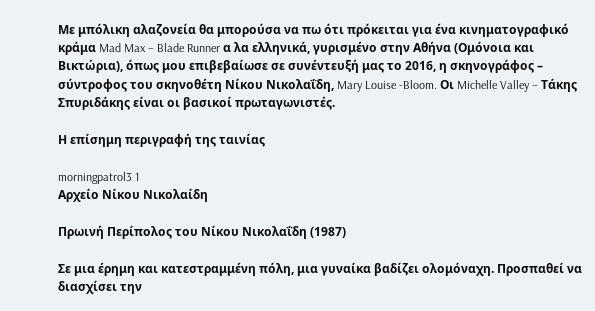Με μπόλικη αλαζονεία θα μπορούσα να πω ότι πρόκειται για ένα κινηματογραφικό κράμα Mad Max – Blade Runner α λα ελληνικά, γυρισμένο στην Αθήνα (Ομόνοια και Βικτώρια), όπως μου επιβεβαίωσε σε συνέντευξή μας το 2016, η σκηνογράφος – σύντροφος του σκηνοθέτη Νίκου Νικολαΐδη, Mary Louise -Bloom. Οι Michelle Valley – Τάκης Σπυριδάκης είναι οι βασικοί πρωταγωνιστές.

Η επίσημη περιγραφή της ταινίας

morningpatrol3 1
Αρχείο Νίκου Νικολαίδη

Πρωινή Περίπολος του Νίκου Νικολαΐδη (1987)

Σε μια έρημη και κατεστραμμένη πόλη, μια γυναίκα βαδίζει ολομόναχη. Προσπαθεί να διασχίσει την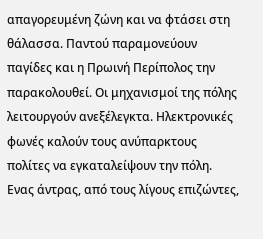απαγορευμένη ζώνη και να φτάσει στη θάλασσα. Παντού παραμονεύουν παγίδες και η Πρωινή Περίπολος την παρακολουθεί. Οι μηχανισμοί της πόλης λειτουργούν ανεξέλεγκτα. Ηλεκτρονικές φωνές καλούν τους ανύπαρκτους πολίτες να εγκαταλείψουν την πόλη. Ενας άντρας, από τους λίγους επιζώντες,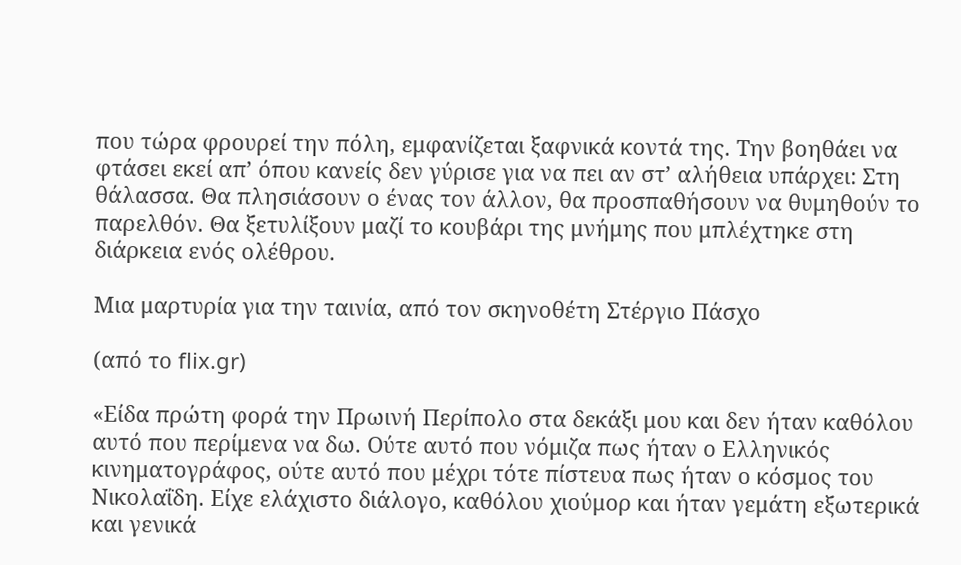που τώρα φρουρεί την πόλη, εμφανίζεται ξαφνικά κοντά της. Την βοηθάει να φτάσει εκεί απ’ όπου κανείς δεν γύρισε για να πει αν στ’ αλήθεια υπάρχει: Στη θάλασσα. Θα πλησιάσουν ο ένας τον άλλον, θα προσπαθήσουν να θυμηθούν το παρελθόν. Θα ξετυλίξουν μαζί το κουβάρι της μνήμης που μπλέχτηκε στη διάρκεια ενός ολέθρου.

Μια μαρτυρία για την ταινία, από τον σκηνοθέτη Στέργιο Πάσχο

(από το flix.gr)

«Είδα πρώτη φορά την Πρωινή Περίπολο στα δεκάξι μου και δεν ήταν καθόλου αυτό που περίμενα να δω. Ούτε αυτό που νόμιζα πως ήταν ο Ελληνικός κινηματογράφος, ούτε αυτό που μέχρι τότε πίστευα πως ήταν ο κόσμος του Νικολαΐδη. Είχε ελάχιστο διάλογο, καθόλου χιούμορ και ήταν γεμάτη εξωτερικά και γενικά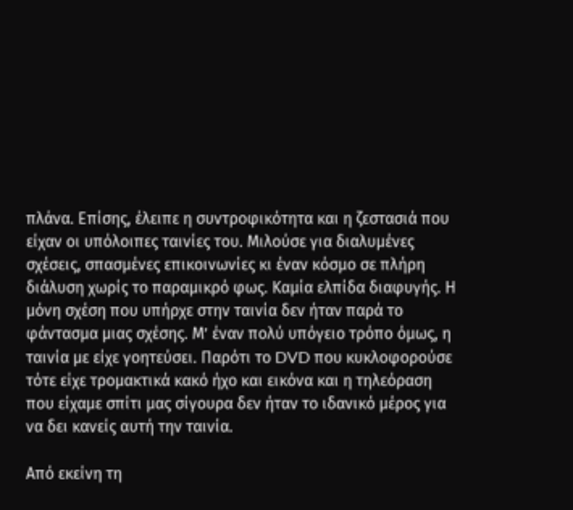πλάνα. Επίσης, έλειπε η συντροφικότητα και η ζεστασιά που είχαν οι υπόλοιπες ταινίες του. Μιλούσε για διαλυμένες σχέσεις, σπασμένες επικοινωνίες κι έναν κόσμο σε πλήρη διάλυση χωρίς το παραμικρό φως. Καμία ελπίδα διαφυγής. Η μόνη σχέση που υπήρχε στην ταινία δεν ήταν παρά το φάντασμα μιας σχέσης. Μ’ έναν πολύ υπόγειο τρόπο όμως, η ταινία με είχε γοητεύσει. Παρότι το DVD που κυκλοφορούσε τότε είχε τρομακτικά κακό ήχο και εικόνα και η τηλεόραση που είχαμε σπίτι μας σίγουρα δεν ήταν το ιδανικό μέρος για να δει κανείς αυτή την ταινία.

Από εκείνη τη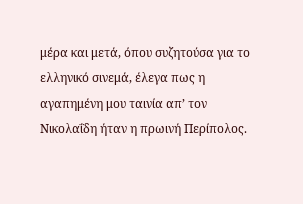μέρα και μετά, όπου συζητούσα για το ελληνικό σινεμά, έλεγα πως η αγαπημένη μου ταινία απ’ τον Νικολαΐδη ήταν η πρωινή Περίπολος.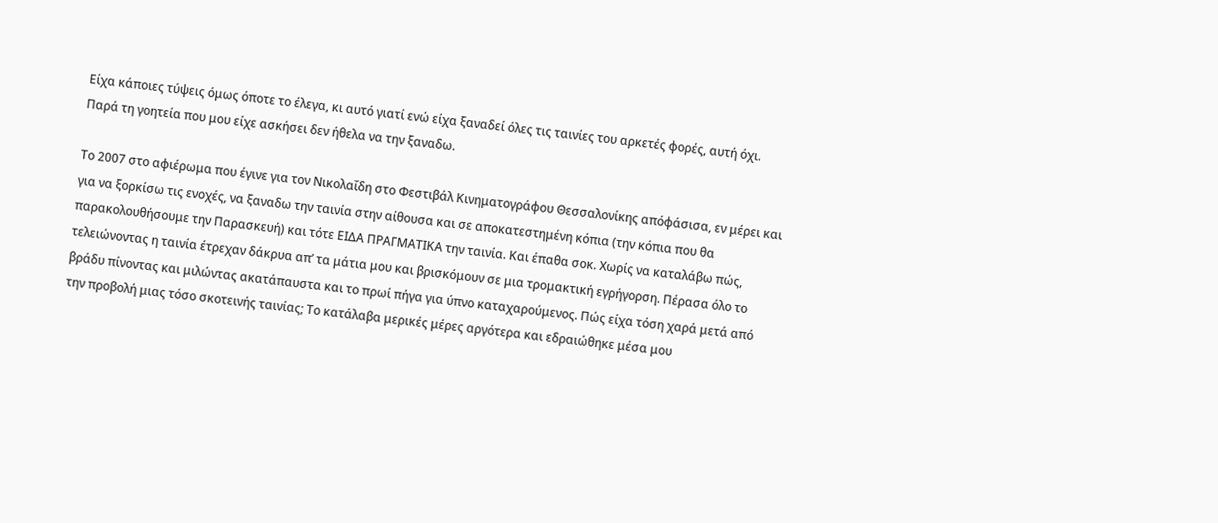Είχα κάποιες τύψεις όμως όποτε το έλεγα, κι αυτό γιατί ενώ είχα ξαναδεί όλες τις ταινίες του αρκετές φορές, αυτή όχι. Παρά τη γοητεία που μου είχε ασκήσει δεν ήθελα να την ξαναδω.

Το 2007 στο αφιέρωμα που έγινε για τον Νικολαΐδη στο Φεστιβάλ Κινηματογράφου Θεσσαλονίκης απόφάσισα, εν μέρει και για να ξορκίσω τις ενοχές, να ξαναδω την ταινία στην αίθουσα και σε αποκατεστημένη κόπια (την κόπια που θα παρακολουθήσουμε την Παρασκευή) και τότε ΕΙΔΑ ΠΡΑΓΜΑΤΙΚΑ την ταινία. Και έπαθα σοκ. Χωρίς να καταλάβω πώς, τελειώνοντας η ταινία έτρεχαν δάκρυα απ’ τα μάτια μου και βρισκόμουν σε μια τρομακτική εγρήγορση. Πέρασα όλο το βράδυ πίνοντας και μιλώντας ακατάπαυστα και το πρωί πήγα για ύπνο καταχαρούμενος. Πώς είχα τόση χαρά μετά από την προβολή μιας τόσο σκοτεινής ταινίας; Το κατάλαβα μερικές μέρες αργότερα και εδραιώθηκε μέσα μου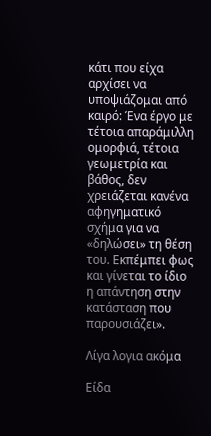κάτι που είχα αρχίσει να υποψιάζομαι από καιρό: Ένα έργο με τέτοια απαράμιλλη ομορφιά, τέτοια γεωμετρία και βάθος, δεν χρειάζεται κανένα αφηγηματικό σχήμα για να «δηλώσει» τη θέση του. Εκπέμπει φως και γίνεται το ίδιο η απάντηση στην κατάσταση που παρουσιάζει».

Λίγα λογια ακόμα

Είδα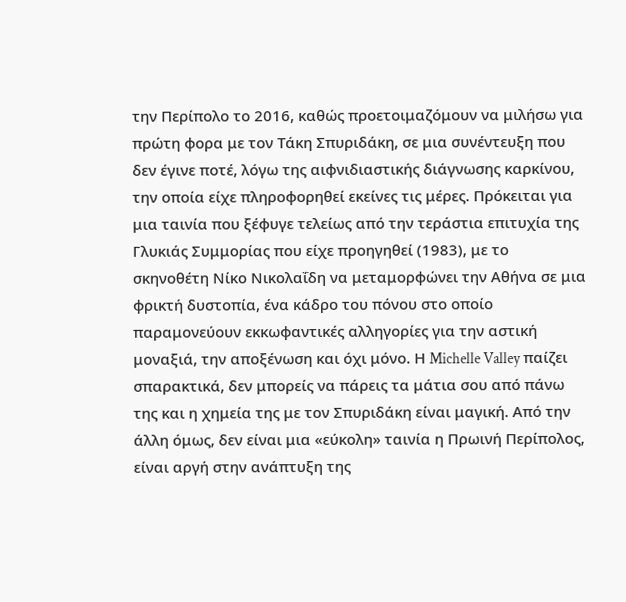την Περίπολο το 2016, καθώς προετοιμαζόμουν να μιλήσω για πρώτη φορα με τον Τάκη Σπυριδάκη, σε μια συνέντευξη που δεν έγινε ποτέ, λόγω της αιφνιδιαστικής διάγνωσης καρκίνου, την οποία είχε πληροφορηθεί εκείνες τις μέρες. Πρόκειται για μια ταινία που ξέφυγε τελείως από την τεράστια επιτυχία της Γλυκιάς Συμμορίας που είχε προηγηθεί (1983), με το σκηνοθέτη Νίκο Νικολαΐδη να μεταμορφώνει την Αθήνα σε μια φρικτή δυστοπία, ένα κάδρο του πόνου στο οποίο παραμονεύουν εκκωφαντικές αλληγορίες για την αστική μοναξιά, την αποξένωση και όχι μόνο. Η Michelle Valley παίζει σπαρακτικά, δεν μπορείς να πάρεις τα μάτια σου από πάνω της και η χημεία της με τον Σπυριδάκη είναι μαγική. Από την άλλη όμως, δεν είναι μια «εύκολη» ταινία η Πρωινή Περίπολος, είναι αργή στην ανάπτυξη της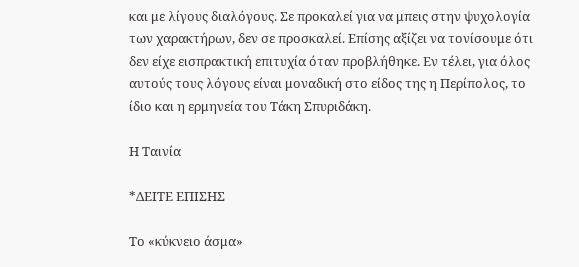και με λίγους διαλόγους. Σε προκαλεί για να μπεις στην ψυχολογία των χαρακτήρων, δεν σε προσκαλεί. Επίσης αξίζει να τονίσουμε ότι δεν είχε εισπρακτική επιτυχία όταν προβλήθηκε. Εν τέλει, για όλος αυτούς τους λόγους είναι μοναδική στο είδος της η Περίπολος, το ίδιο και η ερμηνεία του Τάκη Σπυριδάκη.

Η Ταινία

*ΔΕΙΤΕ ΕΠΙΣΗΣ

Το «κύκνειο άσμα»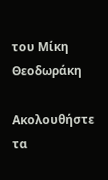του Μίκη Θεοδωράκη

Ακολουθήστε τα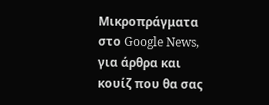Μικροπράγματα στο Google News, για άρθρα και κουίζ που θα σας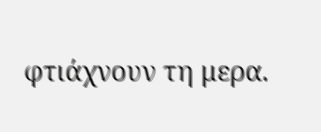φτιάχνουν τη μερα.